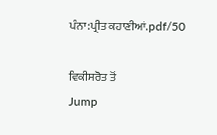ਪੰਨਾ:ਪ੍ਰੀਤ ਕਹਾਣੀਆਂ.pdf/50

ਵਿਕੀਸਰੋਤ ਤੋਂ
Jump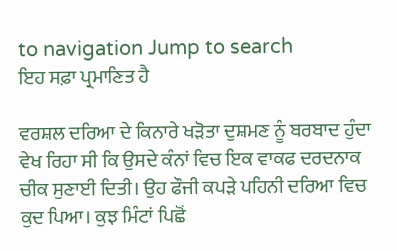to navigation Jump to search
ਇਹ ਸਫ਼ਾ ਪ੍ਰਮਾਣਿਤ ਹੈ

ਵਰਸ਼ਲ ਦਰਿਆ ਦੇ ਕਿਨਾਰੇ ਖੜੋਤਾ ਦੁਸ਼ਮਣ ਨੂੰ ਬਰਬਾਦ ਹੁੰਦਾ ਵੇਖ ਰਿਹਾ ਸੀ ਕਿ ਉਸਦੇ ਕੰਨਾਂ ਵਿਚ ਇਕ ਵਾਕਫ ਦਰਦਨਾਕ ਚੀਕ ਸੁਣਾਈ ਦਿਤੀ। ਉਹ ਫੌਜੀ ਕਪੜੇ ਪਹਿਨੀ ਦਰਿਆ ਵਿਚ ਕੁਦ ਪਿਆ। ਕੁਝ ਮਿੰਟਾਂ ਪਿਛੋਂ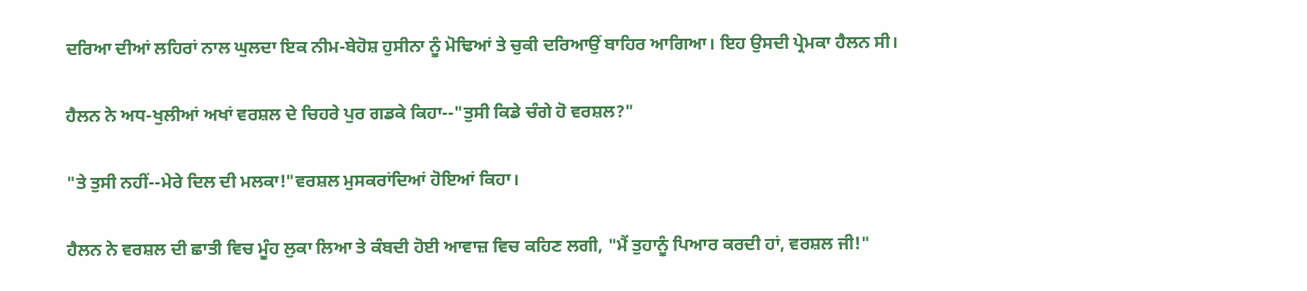ਦਰਿਆ ਦੀਆਂ ਲਹਿਰਾਂ ਨਾਲ ਘੁਲਦਾ ਇਕ ਨੀਮ-ਬੇਹੋਸ਼ ਹੁਸੀਨਾ ਨੂੰ ਮੋਢਿਆਂ ਤੇ ਚੁਕੀ ਦਰਿਆਉਂ ਬਾਹਿਰ ਆਗਿਆ। ਇਹ ਉਸਦੀ ਪ੍ਰੇਮਕਾ ਹੈਲਨ ਸੀ।

ਹੈਲਨ ਨੇ ਅਧ-ਖੁਲੀਆਂ ਅਖਾਂ ਵਰਸ਼ਲ ਦੇ ਚਿਹਰੇ ਪੁਰ ਗਡਕੇ ਕਿਹਾ--"ਤੁਸੀ ਕਿਡੇ ਚੰਗੇ ਹੋ ਵਰਸ਼ਲ?"

"ਤੇ ਤੁਸੀ ਨਹੀਂ--ਮੇਰੇ ਦਿਲ ਦੀ ਮਲਕਾ!"ਵਰਸ਼ਲ ਮੁਸਕਰਾਂਦਿਆਂ ਹੋਇਆਂ ਕਿਹਾ।

ਹੈਲਨ ਨੇ ਵਰਸ਼ਲ ਦੀ ਛਾਤੀ ਵਿਚ ਮੂੰਹ ਲੁਕਾ ਲਿਆ ਤੇ ਕੰਬਦੀ ਹੋਈ ਆਵਾਜ਼ ਵਿਚ ਕਹਿਣ ਲਗੀ, "ਮੈਂ ਤੁਹਾਨੂੰ ਪਿਆਰ ਕਰਦੀ ਹਾਂ, ਵਰਸ਼ਲ ਜੀ!"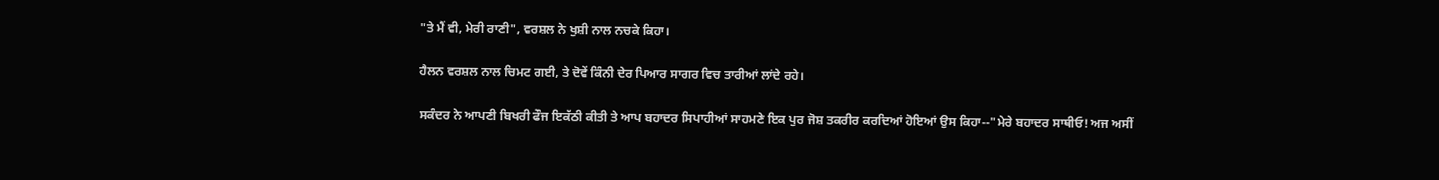"ਤੇ ਮੈਂ ਵੀ, ਮੇਰੀ ਰਾਣੀ", ਵਰਸ਼ਲ ਨੇ ਖੁਸ਼ੀ ਨਾਲ ਨਚਕੇ ਕਿਹਾ।

ਹੈਲਨ ਵਰਸ਼ਲ ਨਾਲ ਚਿਮਟ ਗਈ, ਤੇ ਦੋਵੇਂ ਕਿੰਨੀ ਦੇਰ ਪਿਆਰ ਸਾਗਰ ਵਿਚ ਤਾਰੀਆਂ ਲਾਂਦੇ ਰਹੇ।

ਸਕੰਦਰ ਨੇ ਆਪਣੀ ਬਿਖਰੀ ਫੌਜ ਇਕੱਠੀ ਕੀਤੀ ਤੇ ਆਪ ਬਹਾਦਰ ਸਿਪਾਹੀਆਂ ਸਾਹਮਣੇ ਇਕ ਪੁਰ ਜੋਸ਼ ਤਕਰੀਰ ਕਰਦਿਆਂ ਹੋਇਆਂ ਉਸ ਕਿਹਾ--"ਮੇਰੇ ਬਹਾਦਰ ਸਾਥੀਓ! ਅਜ ਅਸੀਂ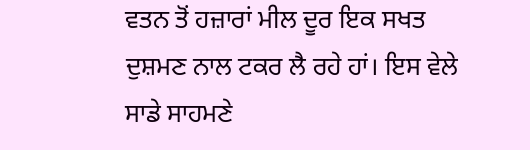ਵਤਨ ਤੋਂ ਹਜ਼ਾਰਾਂ ਮੀਲ ਦੂਰ ਇਕ ਸਖਤ ਦੁਸ਼ਮਣ ਨਾਲ ਟਕਰ ਲੈ ਰਹੇ ਹਾਂ। ਇਸ ਵੇਲੇ ਸਾਡੇ ਸਾਹਮਣੇ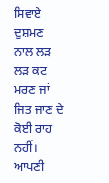ਸਿਵਾਏ ਦੁਸ਼ਮਣ ਨਾਲ ਲੜ ਲੜ ਕਟ ਮਰਣ ਜਾਂ ਜਿਤ ਜਾਣ ਦੇ ਕੋਈ ਰਾਹ ਨਹੀਂ। ਆਪਣੀ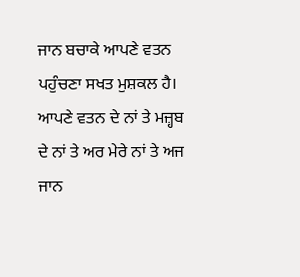ਜਾਨ ਬਚਾਕੇ ਆਪਣੇ ਵਤਨ ਪਹੁੰਚਣਾ ਸਖਤ ਮੁਸ਼ਕਲ ਹੈ। ਆਪਣੇ ਵਤਨ ਦੇ ਨਾਂ ਤੇ ਮਜ਼੍ਹਬ ਦੇ ਨਾਂ ਤੇ ਅਰ ਮੇਰੇ ਨਾਂ ਤੇ ਅਜ ਜਾਨ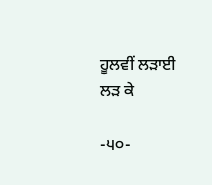ਹੂਲਵੀਂ ਲੜਾਈ ਲੜ ਕੇ

-੫੦-